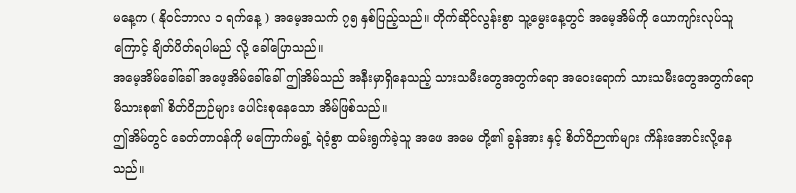မနေ့က ( နိုဝင်ဘာလ ၁ ရက်နေ့ ) အမေ့အသက် ၇၅ နှစ်ပြည့်သည်။ တိုက်ဆိုင်လွန်းစွာ သူ့မွေးနေ့တွင် အမေ့အိမ်ကို ယောကျာ်းလုပ်သူ ကြောင့် ချိတ်ပိတ်ရပါမည် လို့ ခေါ်ပြောသည်။
အမေ့အိမ်ခေါ်ခေါ် အဖေ့အိမ်ခေါ်ခေါ် ဤအိမ်သည် အနီးမှာရှိနေသည့် သားသမီးတွေအတွက်ရော အဝေးရောက် သားသမီးတွေအတွက်ရော မိသားစု၏ စိတ်ဝိဉာဉ်များ ပေါင်းစုနေသော အိမ်ဖြစ်သည်။
ဤအိမ်တွင် ခေတ်တာဝန်ကို မကြောက်မရွံ့ ရဲဝံ့စွာ ထမ်းရွက်ခဲ့သူ အဖေ အမေ တို့၏ ခွန်အား နှင့် စိတ်ဝိဉာဏ်များ ကိန်းအောင်းလို့နေသည်။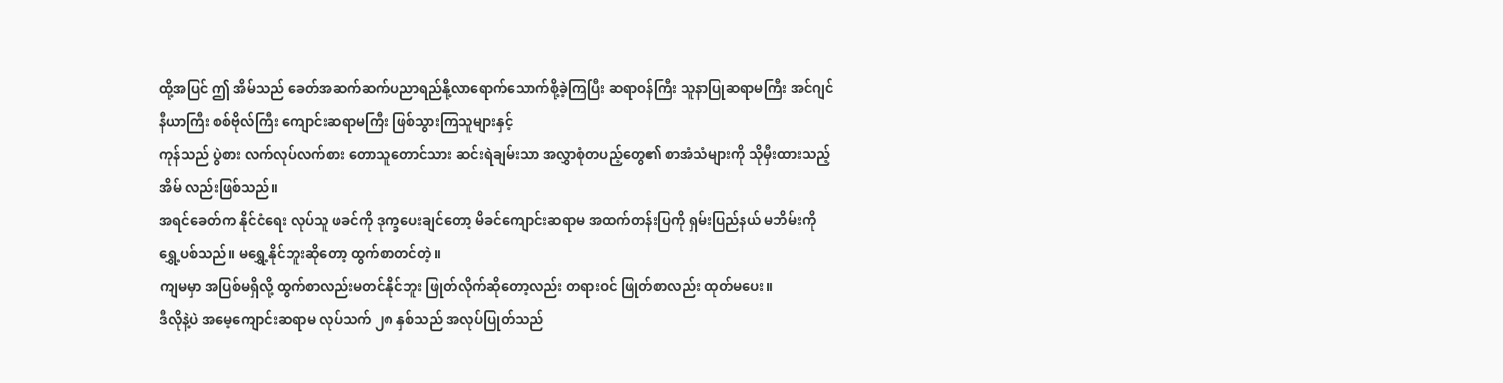ထို့အပြင် ဤ အိမ်သည် ခေတ်အဆက်ဆက်ပညာရည်နို့လာရောက်သောက်စို့ခဲ့ကြပြီး ဆရာဝန်ကြီး သူနာပြုဆရာမကြီး အင်ဂျင်နီယာကြီး စစ်ဗိုလ်ကြီး ကျောင်းဆရာမကြီး ဖြစ်သွားကြသူများနှင့်
ကုန်သည် ပွဲစား လက်လုပ်လက်စား တောသူတောင်သား ဆင်းရဲချမ်းသာ အလွှာစုံတပည့်တွေ၏ စာအံသံများကို သိုမှီးထားသည့်အိမ် လည်းဖြစ်သည်။
အရင်ခေတ်က နိုင်ငံရေး လုပ်သူ ဖခင်ကို ဒုက္ခပေးချင်တော့ မိခင်ကျောင်းဆရာမ အထက်တန်းပြကို ရှမ်းပြည်နယ် မဘိမ်းကို ရွှေ့ပစ်သည်။ မရွှေ့နိုင်ဘူးဆိုတော့ ထွက်စာတင်တဲ့။
ကျမမှာ အပြစ်မရှိလို့ ထွက်စာလည်းမတင်နိုင်ဘူး ဖြုတ်လိုက်ဆိုတော့လည်း တရားဝင် ဖြုတ်စာလည်း ထုတ်မပေး။
ဒီလိုနဲ့ပဲ အမေ့ကျောင်းဆရာမ လုပ်သက် ၂၈ နှစ်သည် အလုပ်ပြုတ်သည်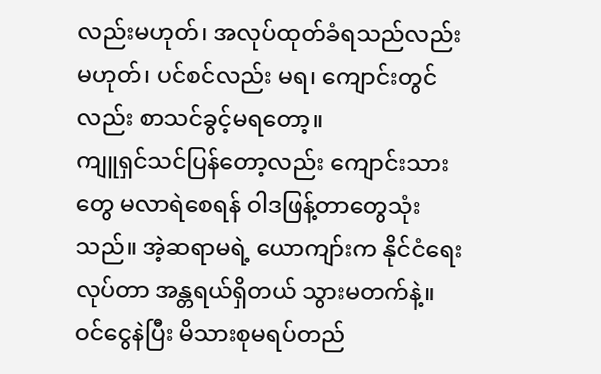လည်းမဟုတ်၊ အလုပ်ထုတ်ခံရသည်လည်းမဟုတ်၊ ပင်စင်လည်း မရ၊ ကျောင်းတွင်လည်း စာသင်ခွင့်မရတော့။
ကျူရှင်သင်ပြန်တော့လည်း ကျောင်းသားတွေ မလာရဲစေရန် ဝါဒဖြန့်တာတွေသုံးသည်။ အဲ့ဆရာမရဲ့ ယောကျာ်းက နိုင်ငံရေးလုပ်တာ အန္တရယ်ရှိတယ် သွားမတက်နဲ့။
ဝင်ငွေနဲပြီး မိသားစုမရပ်တည်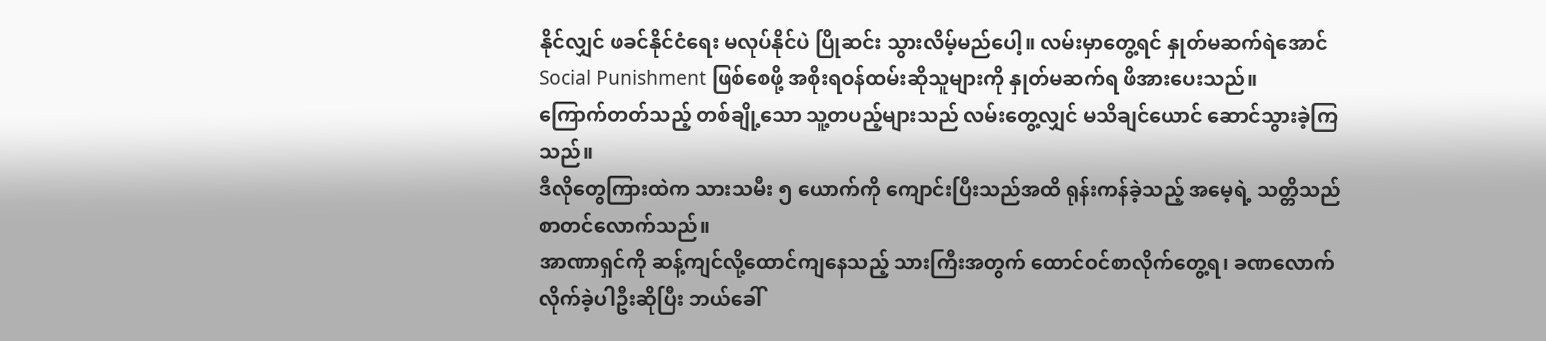နိုင်လျှင် ဖခင်နိုင်ငံရေး မလုပ်နိုင်ပဲ ပြိုဆင်း သွားလိမ့်မည်ပေါ့။ လမ်းမှာတွေ့ရင် နှုတ်မဆက်ရဲအောင် Social Punishment ဖြစ်စေဖို့ အစိုးရဝန်ထမ်းဆိုသူများကို နှုတ်မဆက်ရ ဖိအားပေးသည်။
ကြောက်တတ်သည့် တစ်ချို့သော သူ့တပည့်များသည် လမ်းတွေ့လျှင် မသိချင်ယောင် ဆောင်သွားခဲ့ကြသည်။
ဒီလိုတွေကြားထဲက သားသမီး ၅ ယောက်ကို ကျောင်းပြီးသည်အထိ ရုန်းကန်ခဲ့သည့် အမေ့ရဲ့ သတ္တိသည် စာတင်လောက်သည်။
အာဏာရှင်ကို ဆန့်ကျင်လို့ထောင်ကျနေသည့် သားကြီးအတွက် ထောင်ဝင်စာလိုက်တွေ့ရ၊ ခဏလောက်လိုက်ခဲ့ပါဦးဆိုပြီး ဘယ်ခေါ်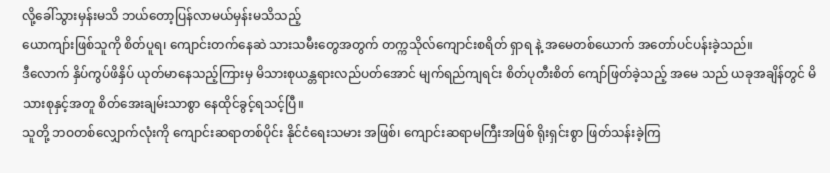လို့ခေါ်သွားမှန်းမသိ ဘယ်တော့ပြန်လာမယ်မှန်းမသိသည့်
ယောကျာ်းဖြစ်သူကို စိတ်ပူရ၊ ကျောင်းတက်နေဆဲ သားသမီးတွေအတွက် တက္ကသိုလ်ကျောင်းစရိတ် ရှာရ နဲ့ အမေတစ်ယောက် အတော်ပင်ပန်းခဲ့သည်။
ဒီလောက် နှိပ်ကွပ်ဖိနှိပ် ယုတ်မာနေသည့်ကြားမှ မိသားစုယန္တရားလည်ပတ်အောင် မျက်ရည်ကျရင်း စိတ်ပုတီးစိတ် ကျော်ဖြတ်ခဲ့သည့် အမေ သည် ယခုအချိန်တွင် မိသားစုနှင့်အတူ စိတ်အေးချမ်းသာစွာ နေထိုင်ခွင့်ရသင့်ပြီ။
သူတို့ ဘဝတစ်လျှောက်လုံးကို ကျောင်းဆရာတစ်ပိုင်း နိုင်ငံရေးသမား အဖြစ်၊ ကျောင်းဆရာမကြီးအဖြစ် ရိုးရှင်းစွာ ဖြတ်သန်းခဲ့ကြ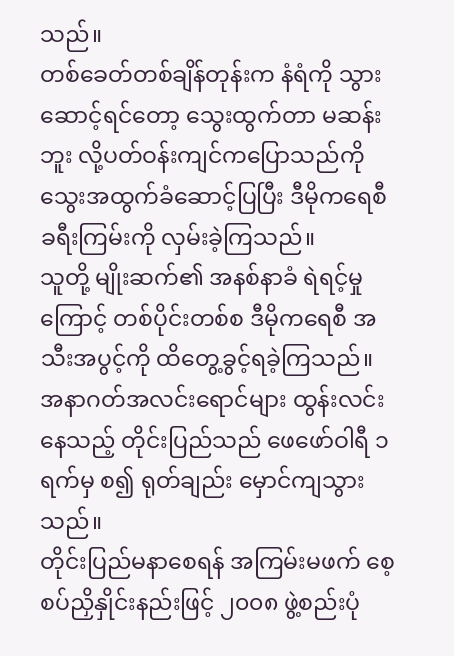သည်။
တစ်ခေတ်တစ်ချိန်တုန်းက နံရံကို သွားဆောင့်ရင်တော့ သွေးထွက်တာ မဆန်းဘူး လို့ပတ်ဝန်းကျင်ကပြောသည်ကို သွေးအထွက်ခံဆောင့်ပြပြီး ဒီမိုကရေစီခရီးကြမ်းကို လှမ်းခဲ့ကြသည်။
သူတို့ မျိုးဆက်၏ အနစ်နာခံ ရဲရင့်မှုကြောင့် တစ်ပိုင်းတစ်စ ဒီမိုကရေစီ အသီးအပွင့်ကို ထိတွေ့ခွင့်ရခဲ့ကြသည်။
အနာဂတ်အလင်းရောင်များ ထွန်းလင်းနေသည့် တိုင်းပြည်သည် ဖေဖော်ဝါရီ ၁ ရက်မှ စ၍ ရုတ်ချည်း မှောင်ကျသွားသည်။
တိုင်းပြည်မနာစေရန် အကြမ်းမဖက် စေ့စပ်ညှိနှိုင်းနည်းဖြင့် ၂၀၀၈ ဖွဲ့စည်းပုံ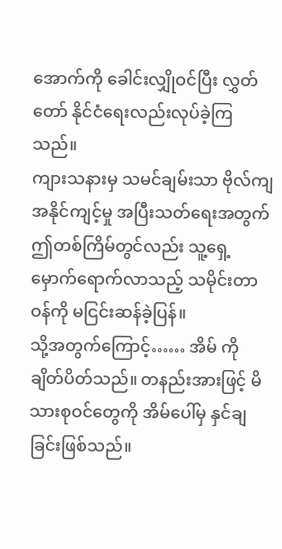အောက်ကို ခေါင်းလျှိုဝင်ပြီး လွှတ်တော် နိုင်ငံရေးလည်းလုပ်ခဲ့ကြသည်။
ကျားသနားမှ သမင်ချမ်းသာ ဗိုလ်ကျ အနိုင်ကျင့်မှု အပြီးသတ်ရေးအတွက် ဤတစ်ကြိမ်တွင်လည်း သူ့ရှေ့မှောက်ရောက်လာသည့် သမိုင်းတာဝန်ကို မငြင်းဆန်ခဲ့ပြန်။
သို့အတွက်ကြောင့်…… အိမ် ကို ချိတ်ပိတ်သည်။ တနည်းအားဖြင့် မိသားစုဝင်တွေကို အိမ်ပေါ်မှ နှင်ချခြင်းဖြစ်သည်။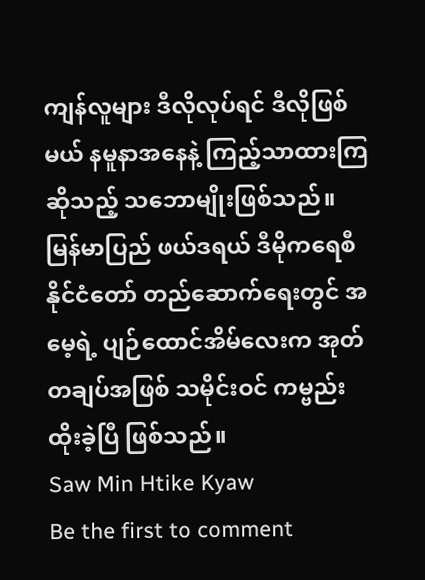ကျန်လူများ ဒီလိုလုပ်ရင် ဒီလိုဖြစ်မယ် နမူနာအနေနဲ့ ကြည့်သာထားကြ ဆိုသည့် သဘောမျိုးဖြစ်သည်။
မြန်မာပြည် ဖယ်ဒရယ် ဒီမိုကရေစီ နိုင်ငံတော် တည်ဆောက်ရေးတွင် အမေ့ရဲ့ ပျဉ်ထောင်အိမ်လေးက အုတ်တချပ်အဖြစ် သမိုင်းဝင် ကမ္ဗည်းထိုးခဲ့ပြီ ဖြစ်သည်။
Saw Min Htike Kyaw
Be the first to comment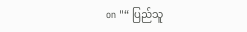on "“ ပြည်သူ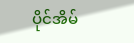ပိုင်အိမ်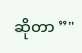ဆိုတာ ”"